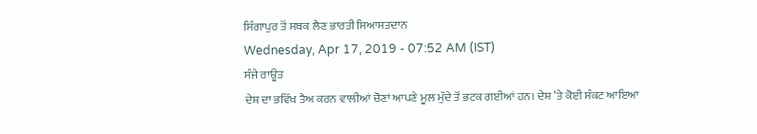ਸਿੰਗਾਪੁਰ ਤੋਂ ਸਬਕ ਲੈਣ ਭਾਰਤੀ ਸਿਆਸਤਦਾਨ
Wednesday, Apr 17, 2019 - 07:52 AM (IST)
ਸੰਜੇ ਰਾਊਤ
ਦੇਸ਼ ਦਾ ਭਵਿੱਖ ਤੈਅ ਕਰਨ ਵਾਲੀਆਂ ਚੋਣਾਂ ਆਪਣੇ ਮੂਲ ਮੁੱਦੇ ਤੋਂ ਭਟਕ ਗਈਆਂ ਹਨ। ਦੇਸ਼ ’ਤੇ ਕੋਈ ਸੰਕਟ ਆਇਆ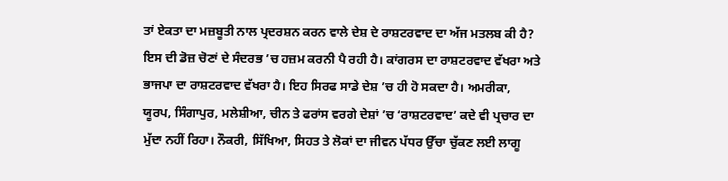ਤਾਂ ਏਕਤਾ ਦਾ ਮਜ਼ਬੂਤੀ ਨਾਲ ਪ੍ਰਦਰਸ਼ਨ ਕਰਨ ਵਾਲੇ ਦੇਸ਼ ਦੇ ਰਾਸ਼ਟਰਵਾਦ ਦਾ ਅੱਜ ਮਤਲਬ ਕੀ ਹੈ? ਇਸ ਦੀ ਡੋਜ਼ ਚੋਣਾਂ ਦੇ ਸੰਦਰਭ ’ਚ ਹਜ਼ਮ ਕਰਨੀ ਪੈ ਰਹੀ ਹੈ। ਕਾਂਗਰਸ ਦਾ ਰਾਸ਼ਟਰਵਾਦ ਵੱਖਰਾ ਅਤੇ ਭਾਜਪਾ ਦਾ ਰਾਸ਼ਟਰਵਾਦ ਵੱਖਰਾ ਹੈ। ਇਹ ਸਿਰਫ ਸਾਡੇ ਦੇਸ਼ ’ਚ ਹੀ ਹੋ ਸਕਦਾ ਹੈ। ਅਮਰੀਕਾ, ਯੂਰਪ, ਸਿੰਗਾਪੁਰ, ਮਲੇਸ਼ੀਆ, ਚੀਨ ਤੇ ਫਰਾਂਸ ਵਰਗੇ ਦੇਸ਼ਾਂ ’ਚ ‘ਰਾਸ਼ਟਰਵਾਦ’ ਕਦੇ ਵੀ ਪ੍ਰਚਾਰ ਦਾ ਮੁੱਦਾ ਨਹੀਂ ਰਿਹਾ। ਨੌਕਰੀ, ਸਿੱਖਿਆ, ਸਿਹਤ ਤੇ ਲੋਕਾਂ ਦਾ ਜੀਵਨ ਪੱਧਰ ਉੱਚਾ ਚੁੱਕਣ ਲਈ ਲਾਗੂ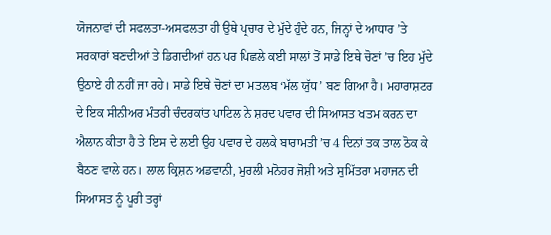ਯੋਜਨਾਵਾਂ ਦੀ ਸਫਲਤਾ-ਅਸਫਲਤਾ ਹੀ ਉਥੇ ਪ੍ਰਚਾਰ ਦੇ ਮੁੱਦੇ ਹੁੰਦੇ ਹਨ, ਜਿਨ੍ਹਾਂ ਦੇ ਆਧਾਰ ’ਤੇ ਸਰਕਾਰਾਂ ਬਣਦੀਆਂ ਤੇ ਡਿਗਦੀਆਂ ਹਨ ਪਰ ਪਿਛਲੇ ਕਈ ਸਾਲਾਂ ਤੋਂ ਸਾਡੇ ਇਥੇ ਚੋਣਾਂ ’ਚ ਇਹ ਮੁੱਦੇ ਉਠਾਏ ਹੀ ਨਹੀਂ ਜਾ ਰਹੇ। ਸਾਡੇ ਇਥੇ ਚੋਣਾਂ ਦਾ ਮਤਲਬ ‘ਮੱਲ ਯੁੱਧ’ ਬਣ ਗਿਆ ਹੈ। ਮਹਾਰਾਸ਼ਟਰ ਦੇ ਇਕ ਸੀਨੀਅਰ ਮੰਤਰੀ ਚੰਦਰਕਾਂਤ ਪਾਟਿਲ ਨੇ ਸ਼ਰਦ ਪਵਾਰ ਦੀ ਸਿਆਸਤ ਖਤਮ ਕਰਨ ਦਾ ਐਲਾਨ ਕੀਤਾ ਹੈ ਤੇ ਇਸ ਦੇ ਲਈ ਉਹ ਪਵਾਰ ਦੇ ਹਲਕੇ ਬਾਰਾਮਤੀ ’ਚ 4 ਦਿਨਾਂ ਤਕ ਤਾਲ ਠੋਕ ਕੇ ਬੈਠਣ ਵਾਲੇ ਹਨ। ਲਾਲ ਕ੍ਰਿਸ਼ਨ ਅਡਵਾਨੀ, ਮੁਰਲੀ ਮਨੋਹਰ ਜੋਸ਼ੀ ਅਤੇ ਸੁਮਿੱਤਰਾ ਮਹਾਜਨ ਦੀ ਸਿਆਸਤ ਨੂੰ ਪੂਰੀ ਤਰ੍ਹਾਂ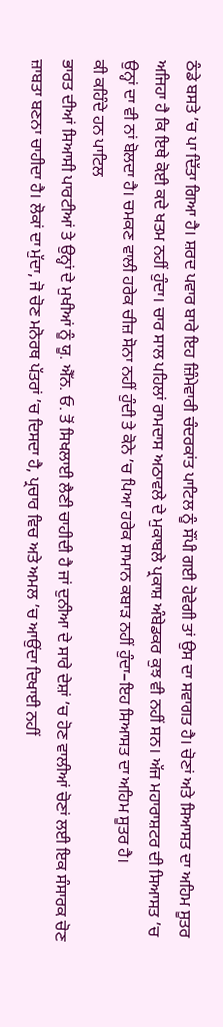ਠੰਡੇ ਬਸਤੇ ’ਚ ਪਾ ਦਿੱਤਾ ਗਿਆ ਹੈ। ਸ਼ਰਦ ਪਵਾਰ ਬਾਰੇ ਇਹ ਜ਼ਿੰਮੇਵਾਰੀ ਚੰਦਰਕਾਂਤ ਪਾਟਿਲ ਨੂੰ ਸੌਂਪੀ ਗਈ ਹੋਵੇਗੀ ਤਾਂ ਉਸ ਦਾ ਸਵਾਗਤ ਹੈ। ਚੋਣਾਂ ਅਤੇ ਸਿਆਸਤ ਦਾ ਅਹਿਮ ਸੂਤਰ ਅਜਿਹਾ ਹੈ ਕਿ ਇਥੇ ਕੋਈ ਕਦੇ ਖਤਮ ਨਹੀਂ ਹੁੰਦਾ। ਚਾਰ ਸਾਲ ਪਹਿਲਾਂ ਰਾਮਦਾਸ ਅਠਾਵਲੇ ਦੇ ਮੁਕਾਬਲੇ ਪ੍ਰਕਾਸ਼ ਅੰਬੇਡਕਰ ਕੁਝ ਵੀ ਨਹੀਂ ਸਨ। ਅੱਜ ਮਹਾਰਾਸ਼ਟਰ ਦੀ ਸਿਆਸਤ ’ਚ ਉਨ੍ਹਾਂ ਦਾ ਵੀ ਨਾਂ ਬੋਲਦਾ ਹੈ। ਚਮਕਣ ਵਾਲੀ ਹਰੇਕ ਚੀਜ਼ ਸੋਨਾ ਨਹੀਂ ਹੁੰਦੀ ਤੇ ਕੋਨੇ ’ਚ ਪਿਆ ਹਰੇਕ ਸਾਮਾਨ ਕਬਾੜ ਨਹੀਂ ਹੁੰਦਾ–ਇਹ ਸਿਆਸਤ ਦਾ ਅਹਿਮ ਸੂਤਰ ਹੈ।
ਕੀ ਕਹਿੰਦੇ ਹਨ ਪਾਟਿਲ
ਭਾਰਤ ਦੀਆਂ ਸਿਆਸੀ ਪਾਰਟੀਆਂ ਤੇ ਉਨ੍ਹਾਂ ਦੇ ਮੁਖੀਆਂ ਨੂੰ ਯੂ. ਐੱਨ. ਓ. ਤੋਂ ਸਿਖਲਾਈ ਲੈਣੀ ਚਾਹੀਦੀ ਹੈ ਜਾਂ ਦੁਨੀਆ ਦੇ ਸਾਰੇ ਦੇਸ਼ਾਂ ’ਚ ਹੋਣ ਵਾਲੀਆਂ ਚੋਣਾਂ ਲਈ ਇਕ ਸੰਸਾਰਕ ਚੋਣ ਜ਼ਾਬਤਾ ਬਣਨਾ ਚਾਹੀਦਾ ਹੈ। ਲੋਕਾਂ ਦਾ ਮੁੱਦਾ, ਜੋ ਚੋਣ ਮਨੋਰਥ ਪੱਤਰਾਂ ’ਚ ਦਿਸਦਾ ਹੈ, ਪ੍ਰਚਾਰ ਵਿਚ ਅਤੇ ਅਮਲ ’ਚ ਆਉਂਦਾ ਦਿਖਾਈ ਨਹੀਂ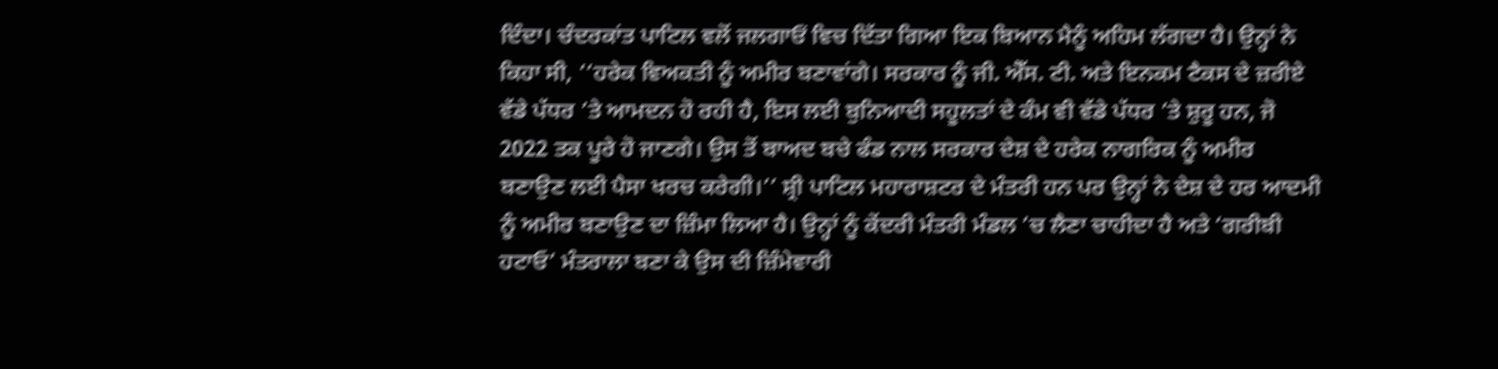ਦਿੰਦਾ। ਚੰਦਰਕਾਂਤ ਪਾਟਿਲ ਵਲੋਂ ਜਲਗਾਓਂ ਵਿਚ ਦਿੱਤਾ ਗਿਆ ਇਕ ਬਿਆਨ ਮੈਨੂੰ ਅਹਿਮ ਲੱਗਦਾ ਹੈ। ਉਨ੍ਹਾਂ ਨੇ ਕਿਹਾ ਸੀ, ‘‘ਹਰੇਕ ਵਿਅਕਤੀ ਨੂੰ ਅਮੀਰ ਬਣਾਵਾਂਗੇ। ਸਰਕਾਰ ਨੂੰ ਜੀ. ਐੱਸ. ਟੀ. ਅਤੇ ਇਨਕਮ ਟੈਕਸ ਦੇ ਜ਼ਰੀਏ ਵੱਡੇ ਪੱਧਰ ’ਤੇ ਆਮਦਨ ਹੋ ਰਹੀ ਹੈ, ਇਸ ਲਈ ਬੁਨਿਆਦੀ ਸਹੂਲਤਾਂ ਦੇ ਕੰਮ ਵੀ ਵੱਡੇ ਪੱਧਰ ’ਤੇ ਸ਼ੁਰੂ ਹਨ, ਜੋ 2022 ਤਕ ਪੂਰੇ ਹੋ ਜਾਣਗੇ। ਉਸ ਤੋਂ ਬਾਅਦ ਬਚੇ ਫੰਡ ਨਾਲ ਸਰਕਾਰ ਦੇਸ਼ ਦੇ ਹਰੇਕ ਨਾਗਰਿਕ ਨੂੰ ਅਮੀਰ ਬਣਾਉਣ ਲਈ ਪੈਸਾ ਖਰਚ ਕਰੇਗੀ।’’ ਸ਼੍ਰੀ ਪਾਟਿਲ ਮਹਾਰਾਸ਼ਟਰ ਦੇ ਮੰਤਰੀ ਹਨ ਪਰ ਉਨ੍ਹਾਂ ਨੇ ਦੇਸ਼ ਦੇ ਹਰ ਆਦਮੀ ਨੂੰ ਅਮੀਰ ਬਣਾਉਣ ਦਾ ਜ਼ਿੰਮਾ ਲਿਆ ਹੈ। ਉਨ੍ਹਾਂ ਨੂੰ ਕੇਂਦਰੀ ਮੰਤਰੀ ਮੰਡਲ ’ਚ ਲੈਣਾ ਚਾਹੀਦਾ ਹੈ ਅਤੇ ‘ਗਰੀਬੀ ਹਟਾਓ’ ਮੰਤਰਾਲਾ ਬਣਾ ਕੇ ਉਸ ਦੀ ਜ਼ਿੰਮੇਵਾਰੀ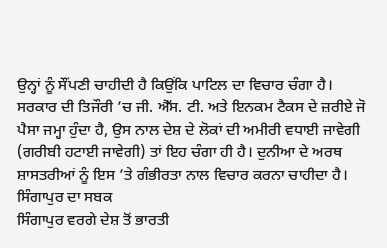ਉਨ੍ਹਾਂ ਨੂੰ ਸੌਂਪਣੀ ਚਾਹੀਦੀ ਹੈ ਕਿਉਂਕਿ ਪਾਟਿਲ ਦਾ ਵਿਚਾਰ ਚੰਗਾ ਹੈ। ਸਰਕਾਰ ਦੀ ਤਿਜੌਰੀ ’ਚ ਜੀ. ਐੱਸ. ਟੀ. ਅਤੇ ਇਨਕਮ ਟੈਕਸ ਦੇ ਜ਼ਰੀਏ ਜੋ ਪੈਸਾ ਜਮ੍ਹਾ ਹੁੰਦਾ ਹੈ, ਉਸ ਨਾਲ ਦੇਸ਼ ਦੇ ਲੋਕਾਂ ਦੀ ਅਮੀਰੀ ਵਧਾਈ ਜਾਵੇਗੀ (ਗਰੀਬੀ ਹਟਾਈ ਜਾਵੇਗੀ) ਤਾਂ ਇਹ ਚੰਗਾ ਹੀ ਹੈ। ਦੁਨੀਆ ਦੇ ਅਰਥ ਸ਼ਾਸਤਰੀਆਂ ਨੂੰ ਇਸ ’ਤੇ ਗੰਭੀਰਤਾ ਨਾਲ ਵਿਚਾਰ ਕਰਨਾ ਚਾਹੀਦਾ ਹੈ।
ਸਿੰਗਾਪੁਰ ਦਾ ਸਬਕ
ਸਿੰਗਾਪੁਰ ਵਰਗੇ ਦੇਸ਼ ਤੋਂ ਭਾਰਤੀ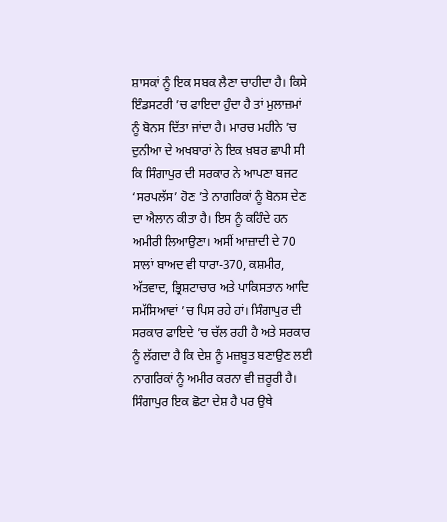ਸ਼ਾਸਕਾਂ ਨੂੰ ਇਕ ਸਬਕ ਲੈਣਾ ਚਾਹੀਦਾ ਹੈ। ਕਿਸੇ ਇੰਡਸਟਰੀ ’ਚ ਫਾਇਦਾ ਹੁੰਦਾ ਹੈ ਤਾਂ ਮੁਲਾਜ਼ਮਾਂ ਨੂੰ ਬੋਨਸ ਦਿੱਤਾ ਜਾਂਦਾ ਹੈ। ਮਾਰਚ ਮਹੀਨੇ ’ਚ ਦੁਨੀਆ ਦੇ ਅਖਬਾਰਾਂ ਨੇ ਇਕ ਖ਼ਬਰ ਛਾਪੀ ਸੀ ਕਿ ਸਿੰਗਾਪੁਰ ਦੀ ਸਰਕਾਰ ਨੇ ਆਪਣਾ ਬਜਟ ‘ਸਰਪਲੱਸ’ ਹੋਣ ’ਤੇ ਨਾਗਰਿਕਾਂ ਨੂੰ ਬੋਨਸ ਦੇਣ ਦਾ ਐਲਾਨ ਕੀਤਾ ਹੈ। ਇਸ ਨੂੰ ਕਹਿੰਦੇ ਹਨ ਅਮੀਰੀ ਲਿਆਉਣਾ। ਅਸੀਂ ਆਜ਼ਾਦੀ ਦੇ 70 ਸਾਲਾਂ ਬਾਅਦ ਵੀ ਧਾਰਾ-370, ਕਸ਼ਮੀਰ, ਅੱਤਵਾਦ, ਭ੍ਰਿਸ਼ਟਾਚਾਰ ਅਤੇ ਪਾਕਿਸਤਾਨ ਆਦਿ ਸਮੱਸਿਆਵਾਂ ’ਚ ਪਿਸ ਰਹੇ ਹਾਂ। ਸਿੰਗਾਪੁਰ ਦੀ ਸਰਕਾਰ ਫਾਇਦੇ ’ਚ ਚੱਲ ਰਹੀ ਹੈ ਅਤੇ ਸਰਕਾਰ ਨੂੰ ਲੱਗਦਾ ਹੈ ਕਿ ਦੇਸ਼ ਨੂੰ ਮਜ਼ਬੂਤ ਬਣਾਉਣ ਲਈ ਨਾਗਰਿਕਾਂ ਨੂੰ ਅਮੀਰ ਕਰਨਾ ਵੀ ਜ਼ਰੂਰੀ ਹੈ। ਸਿੰਗਾਪੁਰ ਇਕ ਛੋਟਾ ਦੇਸ਼ ਹੈ ਪਰ ਉਥੇ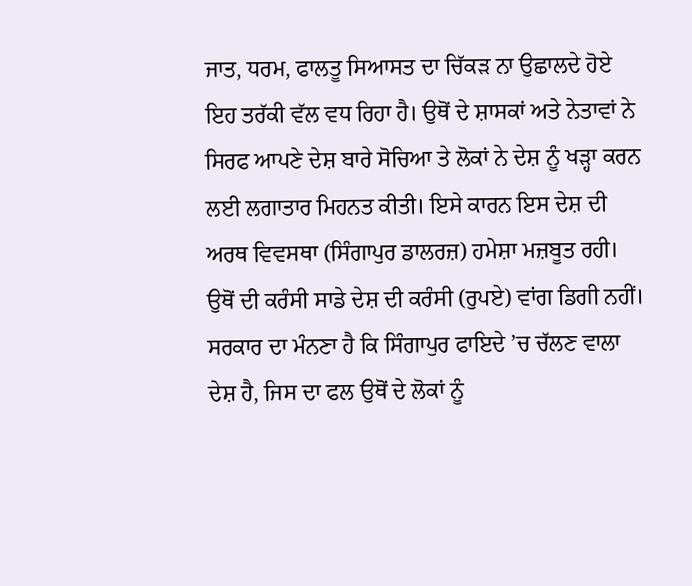ਜਾਤ, ਧਰਮ, ਫਾਲਤੂ ਸਿਆਸਤ ਦਾ ਚਿੱਕੜ ਨਾ ਉਛਾਲਦੇ ਹੋਏ ਇਹ ਤਰੱਕੀ ਵੱਲ ਵਧ ਰਿਹਾ ਹੈ। ਉਥੋਂ ਦੇ ਸ਼ਾਸਕਾਂ ਅਤੇ ਨੇਤਾਵਾਂ ਨੇ ਸਿਰਫ ਆਪਣੇ ਦੇਸ਼ ਬਾਰੇ ਸੋਚਿਆ ਤੇ ਲੋਕਾਂ ਨੇ ਦੇਸ਼ ਨੂੰ ਖੜ੍ਹਾ ਕਰਨ ਲਈ ਲਗਾਤਾਰ ਮਿਹਨਤ ਕੀਤੀ। ਇਸੇ ਕਾਰਨ ਇਸ ਦੇਸ਼ ਦੀ ਅਰਥ ਵਿਵਸਥਾ (ਸਿੰਗਾਪੁਰ ਡਾਲਰਜ਼) ਹਮੇਸ਼ਾ ਮਜ਼ਬੂਤ ਰਹੀ। ਉਥੋਂ ਦੀ ਕਰੰਸੀ ਸਾਡੇ ਦੇਸ਼ ਦੀ ਕਰੰਸੀ (ਰੁਪਏ) ਵਾਂਗ ਡਿਗੀ ਨਹੀਂ। ਸਰਕਾਰ ਦਾ ਮੰਨਣਾ ਹੈ ਕਿ ਸਿੰਗਾਪੁਰ ਫਾਇਦੇ ’ਚ ਚੱਲਣ ਵਾਲਾ ਦੇਸ਼ ਹੈ, ਜਿਸ ਦਾ ਫਲ ਉਥੋਂ ਦੇ ਲੋਕਾਂ ਨੂੰ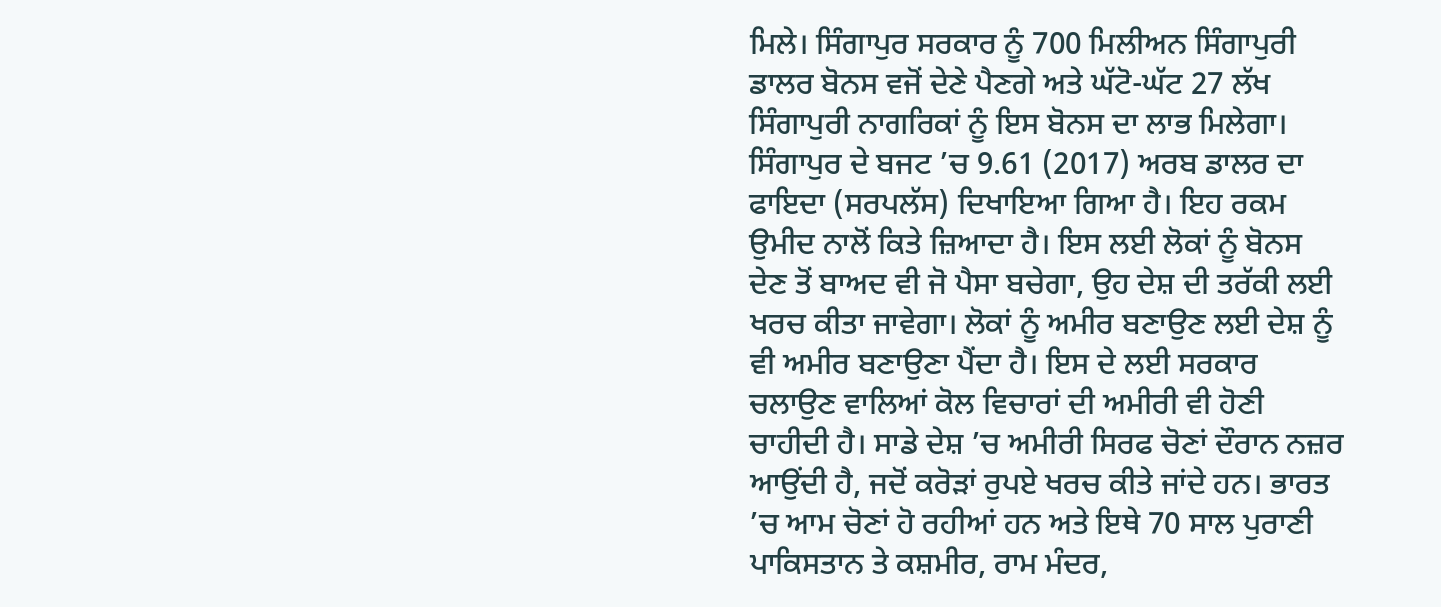ਮਿਲੇ। ਸਿੰਗਾਪੁਰ ਸਰਕਾਰ ਨੂੰ 700 ਮਿਲੀਅਨ ਸਿੰਗਾਪੁਰੀ ਡਾਲਰ ਬੋਨਸ ਵਜੋਂ ਦੇਣੇ ਪੈਣਗੇ ਅਤੇ ਘੱਟੋ-ਘੱਟ 27 ਲੱਖ ਸਿੰਗਾਪੁਰੀ ਨਾਗਰਿਕਾਂ ਨੂੰ ਇਸ ਬੋਨਸ ਦਾ ਲਾਭ ਮਿਲੇਗਾ। ਸਿੰਗਾਪੁਰ ਦੇ ਬਜਟ ’ਚ 9.61 (2017) ਅਰਬ ਡਾਲਰ ਦਾ ਫਾਇਦਾ (ਸਰਪਲੱਸ) ਦਿਖਾਇਆ ਗਿਆ ਹੈ। ਇਹ ਰਕਮ ਉਮੀਦ ਨਾਲੋਂ ਕਿਤੇ ਜ਼ਿਆਦਾ ਹੈ। ਇਸ ਲਈ ਲੋਕਾਂ ਨੂੰ ਬੋਨਸ ਦੇਣ ਤੋਂ ਬਾਅਦ ਵੀ ਜੋ ਪੈਸਾ ਬਚੇਗਾ, ਉਹ ਦੇਸ਼ ਦੀ ਤਰੱਕੀ ਲਈ ਖਰਚ ਕੀਤਾ ਜਾਵੇਗਾ। ਲੋਕਾਂ ਨੂੰ ਅਮੀਰ ਬਣਾਉਣ ਲਈ ਦੇਸ਼ ਨੂੰ ਵੀ ਅਮੀਰ ਬਣਾਉਣਾ ਪੈਂਦਾ ਹੈ। ਇਸ ਦੇ ਲਈ ਸਰਕਾਰ ਚਲਾਉਣ ਵਾਲਿਆਂ ਕੋਲ ਵਿਚਾਰਾਂ ਦੀ ਅਮੀਰੀ ਵੀ ਹੋਣੀ ਚਾਹੀਦੀ ਹੈ। ਸਾਡੇ ਦੇਸ਼ ’ਚ ਅਮੀਰੀ ਸਿਰਫ ਚੋਣਾਂ ਦੌਰਾਨ ਨਜ਼ਰ ਆਉਂਦੀ ਹੈ, ਜਦੋਂ ਕਰੋੜਾਂ ਰੁਪਏ ਖਰਚ ਕੀਤੇ ਜਾਂਦੇ ਹਨ। ਭਾਰਤ ’ਚ ਆਮ ਚੋਣਾਂ ਹੋ ਰਹੀਆਂ ਹਨ ਅਤੇ ਇਥੇ 70 ਸਾਲ ਪੁਰਾਣੀ ਪਾਕਿਸਤਾਨ ਤੇ ਕਸ਼ਮੀਰ, ਰਾਮ ਮੰਦਰ,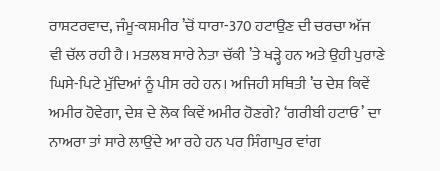ਰਾਸ਼ਟਰਵਾਦ, ਜੰਮੂ-ਕਸ਼ਮੀਰ ’ਚੋਂ ਧਾਰਾ-370 ਹਟਾਉਣ ਦੀ ਚਰਚਾ ਅੱਜ ਵੀ ਚੱਲ ਰਹੀ ਹੈ। ਮਤਲਬ ਸਾਰੇ ਨੇਤਾ ਚੱਕੀ ’ਤੇ ਖੜ੍ਹੇ ਹਨ ਅਤੇ ਉਹੀ ਪੁਰਾਣੇ ਘਿਸੇ-ਪਿਟੇ ਮੁੱਦਿਆਂ ਨੂੰ ਪੀਸ ਰਹੇ ਹਨ। ਅਜਿਹੀ ਸਥਿਤੀ ’ਚ ਦੇਸ਼ ਕਿਵੇਂ ਅਮੀਰ ਹੋਵੇਗਾ, ਦੇਸ਼ ਦੇ ਲੋਕ ਕਿਵੇਂ ਅਮੀਰ ਹੋਣਗੇ? ‘ਗਰੀਬੀ ਹਟਾਓ’ ਦਾ ਨਾਅਰਾ ਤਾਂ ਸਾਰੇ ਲਾਉਂਦੇ ਆ ਰਹੇ ਹਨ ਪਰ ਸਿੰਗਾਪੁਰ ਵਾਂਗ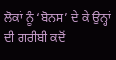ਲੋਕਾਂ ਨੂੰ ‘ਬੋਨਸ’ ਦੇ ਕੇ ਉਨ੍ਹਾਂ ਦੀ ਗਰੀਬੀ ਕਦੋਂ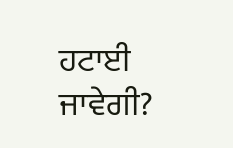ਹਟਾਈ ਜਾਵੇਗੀ?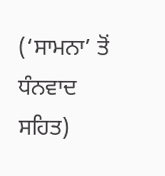(‘ਸਾਮਨਾ’ ਤੋਂ ਧੰਨਵਾਦ ਸਹਿਤ)